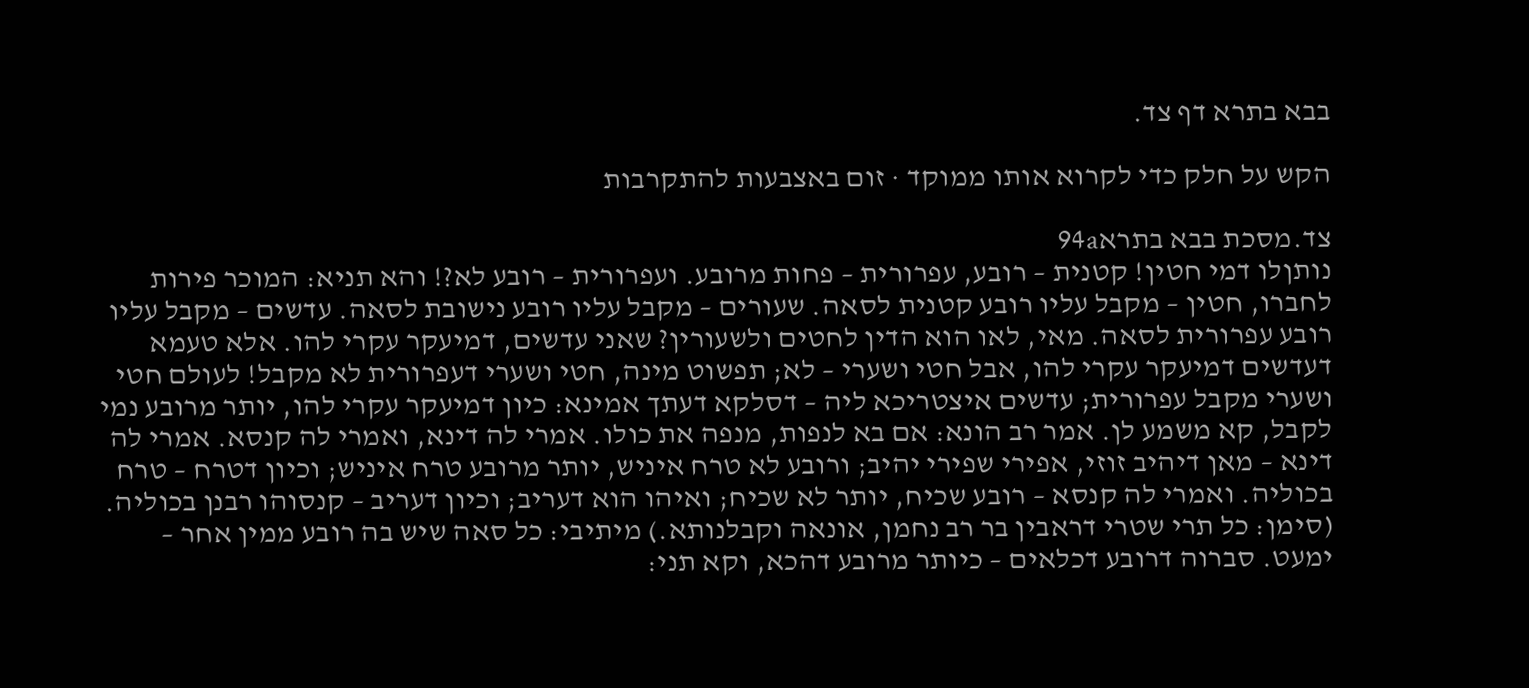בבא בתרא דף צד.

הקש על חלק כדי לקרוא אותו ממוקד · זום באצבעות להתקרבות

צד.מסכת בבא בתרא94a
נותןלו דמי חטין! קטנית – רובע, עפרורית – פחות מרובע. ועפרורית – רובע לא?! והא תניא: המוכר פירות לחברו, חטין – מקבל עליו רובע קטנית לסאה. שעורים – מקבל עליו רובע נישובת לסאה. עדשים – מקבל עליו רובע עפרורית לסאה. מאי, לאו הוא הדין לחטים ולשעורין? שאני עדשים, דמיעקר עקרי להו. אלא טעמא דעדשים דמיעקר עקרי להו, אבל חטי ושערי – לא; תפשוט מינה, חטי ושערי דעפרורית לא מקבל! לעולם חטי ושערי מקבל עפרורית; עדשים איצטריכא ליה – דסלקא דעתך אמינא: כיון דמיעקר עקרי להו, יותר מרובע נמי לקבל, קא משמע לן. אמר רב הונא: אם בא לנפות, מנפה את כולו. אמרי לה דינא, ואמרי לה קנסא. אמרי לה דינא – מאן דיהיב זוזי, אפירי שפירי יהיב; ורובע לא טרח איניש, יותר מרובע טרח איניש; וכיון דטרח – טרח בכוליה. ואמרי לה קנסא – רובע שכיח, יותר לא שכיח; ואיהו הוא דעריב; וכיון דעריב – קנסוהו רבנן בכוליה. (סימן: כל תרי שטרי דראבין בר רב נחמן, אונאה וקבלנותא.) מיתיבי: כל סאה שיש בה רובע ממין אחר – ימעט. סברוה דרובע דכלאים – כיותר מרובע דהכא, וקא תני: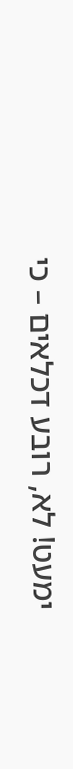ימעט! לא, רובע דכלאים – כי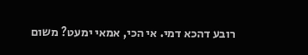רובע דהכא דמי. אי הכי, אמאי ימעט? משום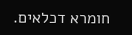חומרא דכלאים.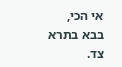אי הכי,
בבא בתרא צד.